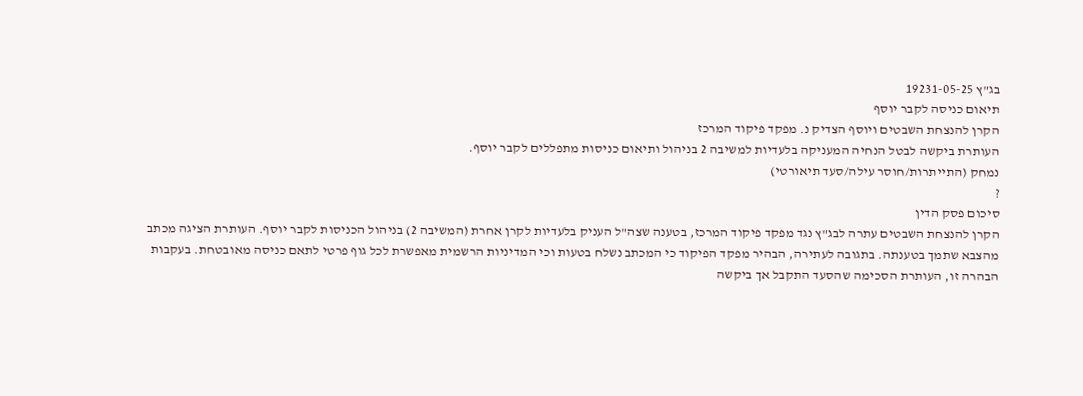בג"ץ 19231-05-25
תיאום כניסה לקבר יוסף
הקרן להנצחת השבטים ויוסף הצדיק נ. מפקד פיקוד המרכז
העותרת ביקשה לבטל הנחיה המעניקה בלעדיות למשיבה 2 בניהול ותיאום כניסות מתפללים לקבר יוסף.
נמחק (התייתרות/חוסר עילה/סעד תיאורטי)
?
סיכום פסק הדין
הקרן להנצחת השבטים עתרה לבג"ץ נגד מפקד פיקוד המרכז, בטענה שצה"ל העניק בלעדיות לקרן אחרת (המשיבה 2) בניהול הכניסות לקבר יוסף. העותרת הציגה מכתב מהצבא שתמך בטענתה. בתגובה לעתירה, הבהיר מפקד הפיקוד כי המכתב נשלח בטעות וכי המדיניות הרשמית מאפשרת לכל גוף פרטי לתאם כניסה מאובטחת. בעקבות הבהרה זו, העותרת הסכימה שהסעד התקבל אך ביקשה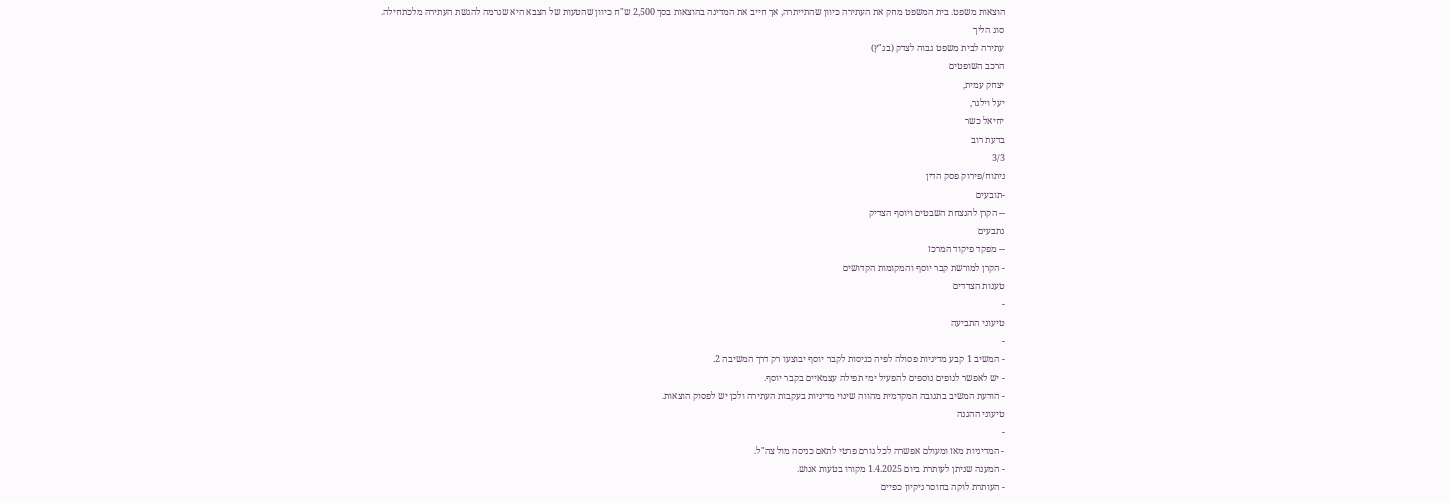הוצאות משפט. בית המשפט מחק את העתירה כיוון שהתייתרה, אך חייב את המדינה בהוצאות בסך 2,500 ש"ח כיוון שהטעות של הצבא היא שגרמה להגשת העתירה מלכתחילה.
סוג הליך
עתירה לבית משפט גבוה לצדק (בג"ץ)
הרכב השופטים
יצחק עמית,
יעל וילנר,
יחיאל כשר
בדעת רוב
3/3
ניתוח/פירוק פסק הדין
-תובעים
-- הקרן להנצחת השבטים ויוסף הצדיק
נתבעים
-- מפקד פיקוד המרכז
- הקרן למורשת קבר יוסף והמקומות הקדושים
טענות הצדדים
-
טיעוני התביעה
-
- המשיב 1 קבע מדיניות פסולה לפיה כניסות לקבר יוסף יבוצעו רק דרך המשיבה 2.
- יש לאפשר לגופים נוספים להפעיל ימי תפילה עצמאיים בקבר יוסף.
- הודעת המשיב בתגובה המקדמית מהווה שינוי מדיניות בעקבות העתירה ולכן יש לפסוק הוצאות.
טיעוני ההגנה
-
- המדיניות מאז ומעולם אפשרה לכל גורם פרטי לתאם כניסה מול צה"ל.
- המענה שניתן לעותרת ביום 1.4.2025 מקורו בטעות אנוש.
- העותרת לוקה בחוסר ניקיון כפיים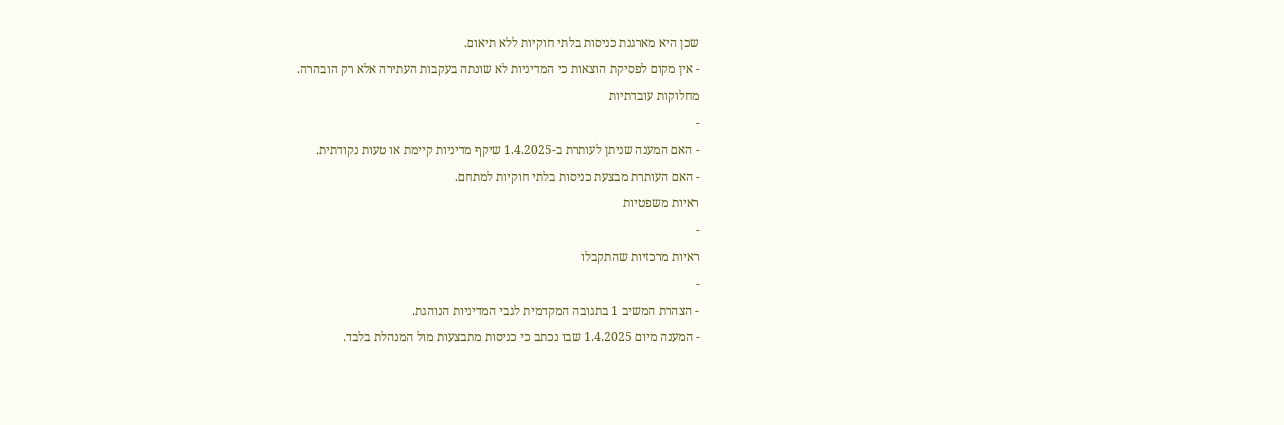שכן היא מארגנת כניסות בלתי חוקיות ללא תיאום.
- אין מקום לפסיקת הוצאות כי המדיניות לא שונתה בעקבות העתירה אלא רק הובהרה.
מחלוקות עובדתיות
-
- האם המענה שניתן לעותרת ב-1.4.2025 שיקף מדיניות קיימת או טעות נקודתית.
- האם העותרת מבצעת כניסות בלתי חוקיות למתחם.
ראיות משפטיות
-
ראיות מרכזיות שהתקבלו
-
- הצהרת המשיב 1 בתגובה המקדמית לגבי המדיניות הנוהגת.
- המענה מיום 1.4.2025 שבו נכתב כי כניסות מתבצעות מול המנהלת בלבד.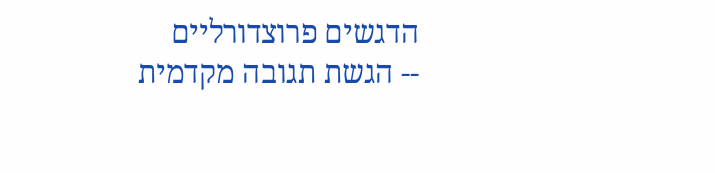הדגשים פרוצדורליים
-- הגשת תגובה מקדמית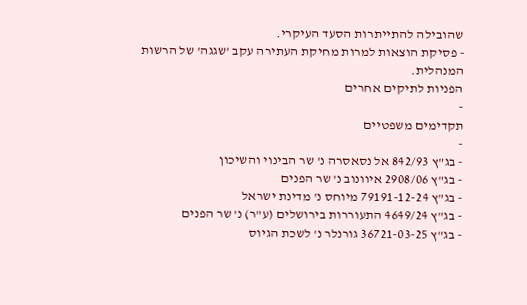שהובילה להתייתרות הסעד העיקרי.
- פסיקת הוצאות למרות מחיקת העתירה עקב 'שגגה' של הרשות המנהלית.
הפניות לתיקים אחרים
-
תקדימים משפטיים
-
- בג"ץ 842/93 אל נסאסרה נ' שר הבינוי והשיכון
- בג"ץ 2908/06 איוונוב נ' שר הפנים
- בג"ץ 79191-12-24 מיוחס נ' מדינת ישראל
- בג"ץ 4649/24 התעוררות בירושלים (ע"ר) נ' שר הפנים
- בג"ץ 36721-03-25 גורנלר נ' לשכת הגיוס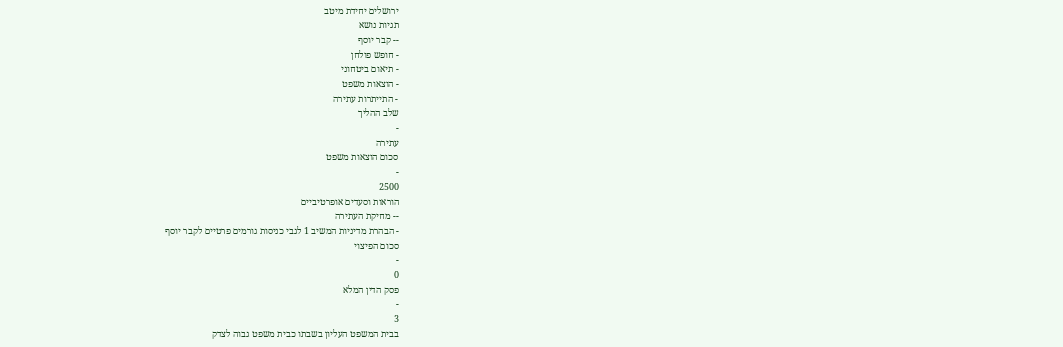ירושלים יחידת מיטב
תגיות נושא
-- קבר יוסף
- חופש פולחן
- תיאום ביטחוני
- הוצאות משפט
- התייתרות עתירה
שלב ההליך
-
עתירה
סכום הוצאות משפט
-
2500
הוראות וסעדים אופרטיביים
-- מחיקת העתירה
- הבהרת מדיניות המשיב 1 לגבי כניסות גורמים פרטיים לקבר יוסף
סכום הפיצוי
-
0
פסק הדין המלא
-
3
בבית המשפט העליון בשבתו כבית משפט גבוה לצדק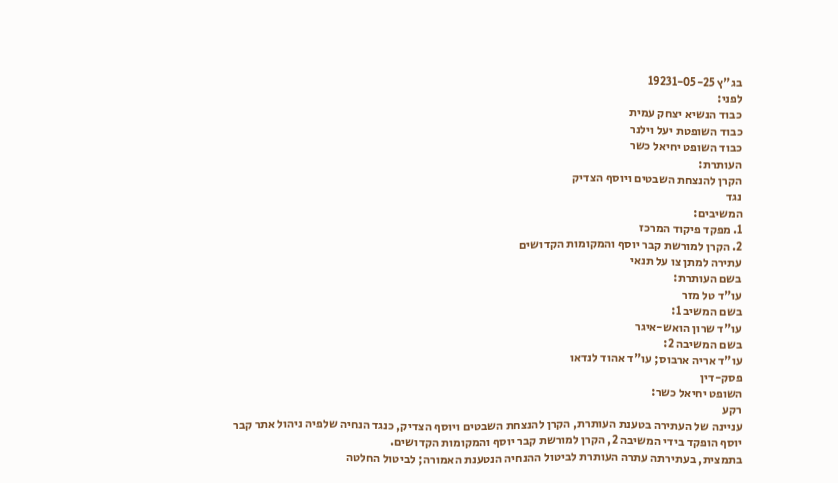בג"ץ 19231-05-25
לפני:
כבוד הנשיא יצחק עמית
כבוד השופטת יעל וילנר
כבוד השופט יחיאל כשר
העותרת:
הקרן להנצחת השבטים ויוסף הצדיק
נגד
המשיבים:
1. מפקד פיקוד המרכז
2. הקרן למורשת קבר יוסף והמקומות הקדושים
עתירה למתן צו על תנאי
בשם העותרת:
עו"ד טל מזר
בשם המשיב 1:
עו"ד שרון הואש-איגר
בשם המשיבה 2:
עו"ד אריה ארבוס; עו"ד אהוד לנדאו
פסק-דין
השופט יחיאל כשר:
רקע
עניינה של העתירה בטענת העותרת, הקרן להנצחת השבטים ויוסף הצדיק, כנגד הנחיה שלפיה ניהול אתר קבר יוסף הופקד בידי המשיבה 2, הקרן למורשת קבר יוסף והמקומות הקדושים.
בתמצית, בעתירתה עתרה העותרת לביטול ההנחיה הנטענת האמורה; לביטול החלטה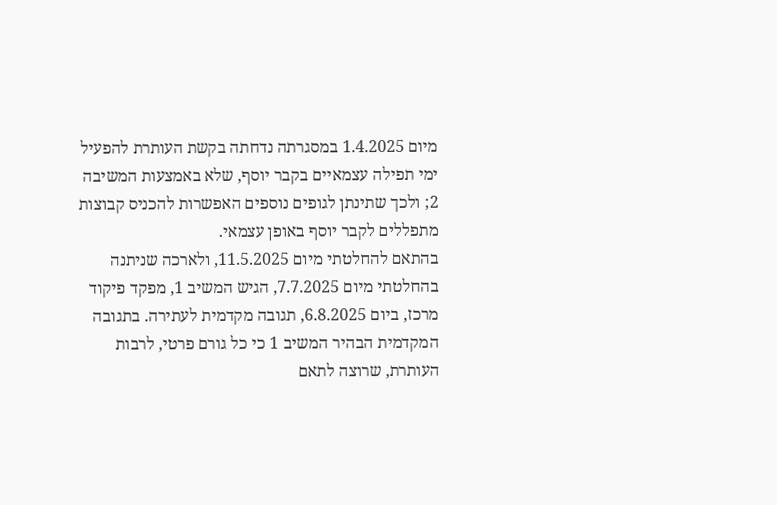מיום 1.4.2025 במסגרתה נדחתה בקשת העותרת להפעיל ימי תפילה עצמאיים בקבר יוסף, שלא באמצעות המשיבה 2; ולכך שתינתן לגופים נוספים האפשרות להכניס קבוצות מתפללים לקבר יוסף באופן עצמאי.
בהתאם להחלטתי מיום 11.5.2025, ולארכה שניתנה בהחלטתי מיום 7.7.2025, הגיש המשיב 1, מפקד פיקוד מרכז, ביום 6.8.2025, תגובה מקדמית לעתירה. בתגובה המקדמית הבהיר המשיב 1 כי כל גורם פרטי, לרבות העותרת, שרוצה לתאם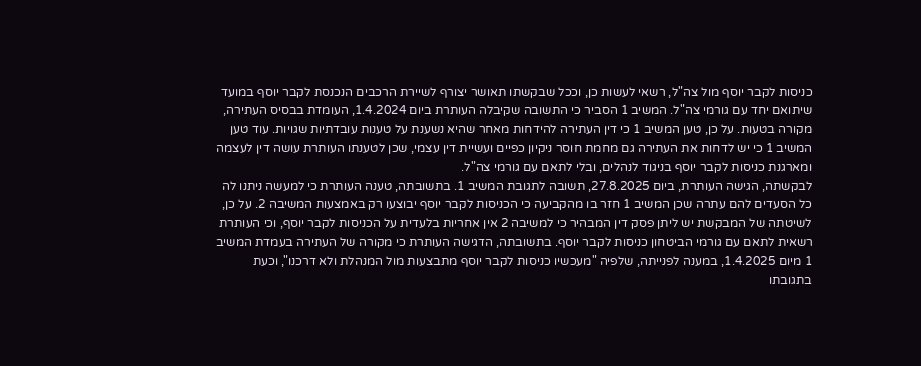כניסות לקבר יוסף מול צה"ל, רשאי לעשות כן, וככל שבקשתו תאושר יצורף לשיירת הרכבים הנכנסת לקבר יוסף במועד שיתואם יחד עם גורמי צה"ל. המשיב 1 הסביר כי התשובה שקיבלה העותרת ביום 1.4.2024, העומדת בבסיס העתירה, מקורה בטעות. על כן, טען המשיב 1 כי דין העתירה להידחות מאחר שהיא נשענת על טענות עובדתיות שגויות. עוד טען המשיב 1 כי יש לדחות את העתירה גם מחמת חוסר ניקיון כפיים ועשיית דין עצמי, שכן לטענתו העותרת עושה דין לעצמה ומארגנת כניסות לקבר יוסף בניגוד לנהלים, ובלי לתאם עם גורמי צה"ל.
לבקשתה, הגישה העותרת, ביום 27.8.2025, תשובה לתגובת המשיב 1. בתשובתה, טענה העותרת כי למעשה ניתנו לה כל הסעדים להם עתרה שכן המשיב 1 חזר בו מהקביעה כי הכניסות לקבר יוסף יבוצעו רק באמצעות המשיבה 2. על כן, לשיטתה של המבקשת יש ליתן פסק דין המבהיר כי למשיבה 2 אין אחריות בלעדית על הכניסות לקבר יוסף, וכי העותרת רשאית לתאם עם גורמי הביטחון כניסות לקבר יוסף. בתשובתה, הדגישה העותרת כי מקורה של העתירה בעמדת המשיב 1 מיום 1.4.2025, במענה לפנייתה, שלפיה "מעכשיו כניסות לקבר יוסף מתבצעות מול המנהלת ולא דרכנו", וכעת בתגובתו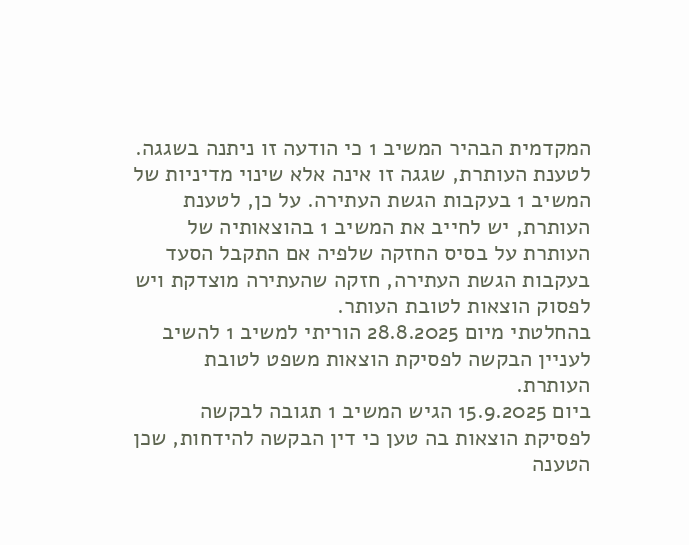המקדמית הבהיר המשיב 1 כי הודעה זו ניתנה בשגגה. לטענת העותרת, שגגה זו אינה אלא שינוי מדיניות של המשיב 1 בעקבות הגשת העתירה. על כן, לטענת העותרת, יש לחייב את המשיב 1 בהוצאותיה של העותרת על בסיס החזקה שלפיה אם התקבל הסעד בעקבות הגשת העתירה, חזקה שהעתירה מוצדקת ויש לפסוק הוצאות לטובת העותר.
בהחלטתי מיום 28.8.2025 הוריתי למשיב 1 להשיב לעניין הבקשה לפסיקת הוצאות משפט לטובת העותרת.
ביום 15.9.2025 הגיש המשיב 1 תגובה לבקשה לפסיקת הוצאות בה טען כי דין הבקשה להידחות, שכן הטענה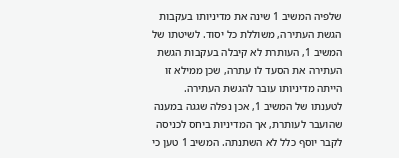שלפיה המשיב 1 שינה את מדיניותו בעקבות הגשת העתירה, משוללת כל יסוד. לשיטתו של המשיב 1, העותרת לא קיבלה בעקבות הגשת העתירה את הסעד לו עתרה, שכן ממילא זו הייתה מדיניותו עובר להגשת העתירה. לטענתו של המשיב 1, אכן נפלה שגגה במענה שהועבר לעותרת, אך המדיניות ביחס לכניסה לקבר יוסף כלל לא השתנתה. המשיב 1 טען כי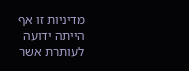מדיניות זו אף הייתה ידועה לעותרת אשר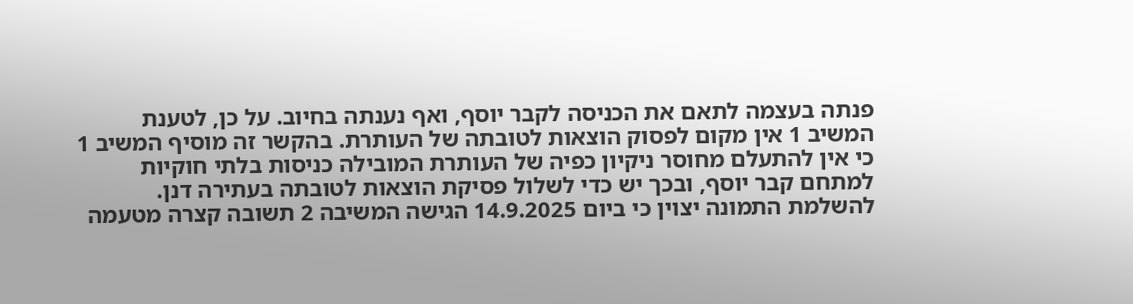פנתה בעצמה לתאם את הכניסה לקבר יוסף, ואף נענתה בחיוב. על כן, לטענת המשיב 1 אין מקום לפסוק הוצאות לטובתה של העותרת. בהקשר זה מוסיף המשיב 1 כי אין להתעלם מחוסר ניקיון כפיה של העותרת המובילה כניסות בלתי חוקיות למתחם קבר יוסף, ובכך יש כדי לשלול פסיקת הוצאות לטובתה בעתירה דנן.
להשלמת התמונה יצוין כי ביום 14.9.2025 הגישה המשיבה 2 תשובה קצרה מטעמה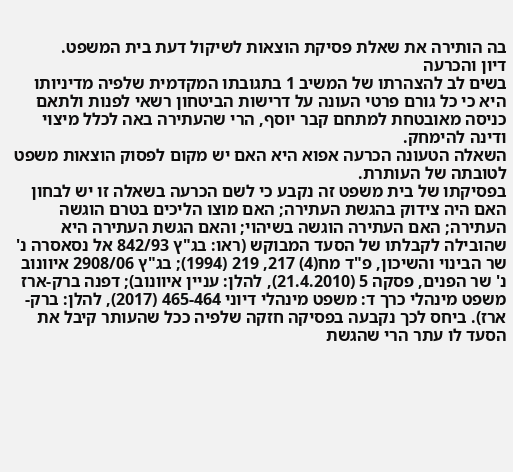בה הותירה את שאלת פסיקת הוצאות לשיקול דעת בית המשפט.
דיון והכרעה
בשים לב להצהרתו של המשיב 1 בתגובתו המקדמית שלפיה מדיניותו היא כי כל גורם פרטי העונה על דרישות הביטחון רשאי לפנות ולתאם כניסה מאובטחת למתחם קבר יוסף, הרי שהעתירה באה לכלל מיצוי ודינה להימחק.
השאלה הטעונה הכרעה אפוא היא האם יש מקום לפסוק הוצאות משפט לטובתה של העותרת.
בפסיקתו של בית משפט זה נקבע כי לשם הכרעה בשאלה זו יש לבחון האם היה צידוק בהגשת העתירה; האם מוצו הליכים בטרם הוגשה העתירה; האם העתירה הוגשה בשיהוי; והאם הגשת העתירה היא שהובילה לקבלתו של הסעד המבוקש (ראו: בג"ץ 842/93 אל נסאסרה נ' שר הבינוי והשיכון, פ"ד מח(4) 217, 219 (1994); בג"ץ 2908/06 איוונוב נ' שר הפנים, פסקה 5 (21.4.2010), להלן: עניין איוונוב); דפנה ברק-ארז משפט מינהלי כרך ד: משפט מינהלי דיוני 465-464 (2017), להלן: ברק-ארז). ביחס לכך נקבעה בפסיקה חזקה שלפיה ככל שהעותר קיבל את הסעד לו עתר הרי שהגשת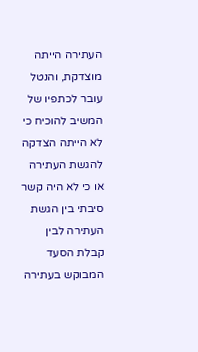העתירה הייתה מוצדקת, והנטל עובר לכתפיו של המשיב להוכיח כי לא הייתה הצדקה להגשת העתירה או כי לא היה קשר סיבתי בין הגשת העתירה לבין קבלת הסעד המבוקש בעתירה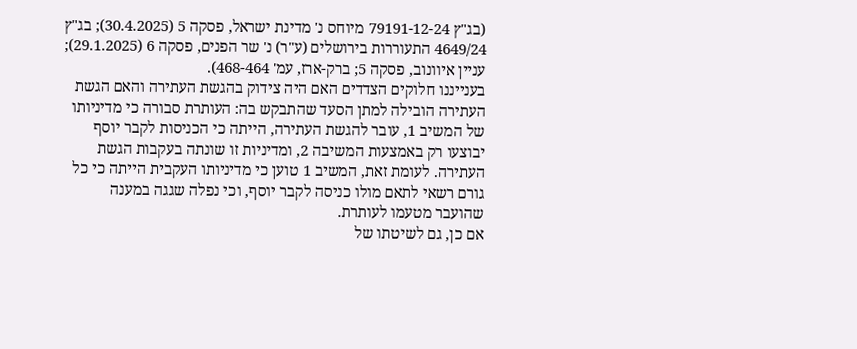(בג"ץ 79191-12-24 מיוחס נ' מדינת ישראל, פסקה 5 (30.4.2025); בג"ץ 4649/24 התעוררות בירושלים (ע"ר) נ' שר הפנים, פסקה 6 (29.1.2025); עניין איוונוב, פסקה 5; ברק-ארז, עמ' 468-464).
בענייננו חלוקים הצדדים האם היה צידוק בהגשת העתירה והאם הגשת העתירה הובילה למתן הסעד שהתבקש בה: העותרת סבורה כי מדיניותו של המשיב 1, עובר להגשת העתירה, הייתה כי הכניסות לקבר יוסף יבוצעו רק באמצעות המשיבה 2, ומדיניות זו שונתה בעקבות הגשת העתירה. לעומת זאת, המשיב 1 טוען כי מדיניותו העקבית הייתה כי כל גורם רשאי לתאם מולו כניסה לקבר יוסף, וכי נפלה שגגה במענה שהועבר מטעמו לעותרת.
אם כן, גם לשיטתו של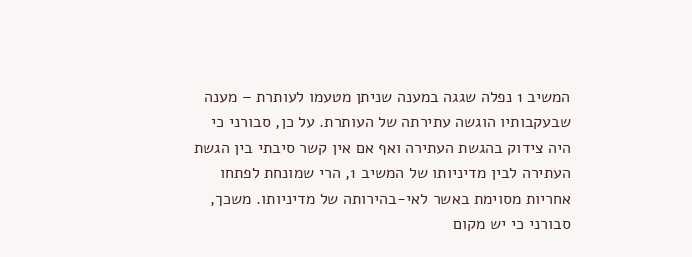המשיב 1 נפלה שגגה במענה שניתן מטעמו לעותרת – מענה שבעקבותיו הוגשה עתירתה של העותרת. על כן, סבורני כי היה צידוק בהגשת העתירה ואף אם אין קשר סיבתי בין הגשת העתירה לבין מדיניותו של המשיב 1, הרי שמונחת לפתחו אחריות מסוימת באשר לאי-בהירותה של מדיניותו. משכך, סבורני כי יש מקום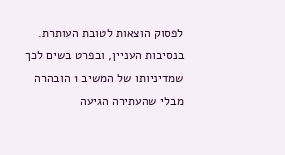לפסוק הוצאות לטובת העותרת.
בנסיבות העניין, ובפרט בשים לכך שמדיניותו של המשיב 1 הובהרה מבלי שהעתירה הגיעה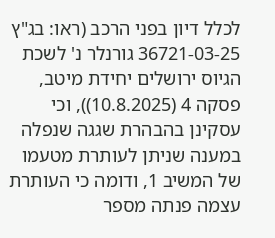לכלל דיון בפני הרכב (ראו: בג"ץ 36721-03-25 גורנלר נ' לשכת הגיוס ירושלים יחידת מיטב, פסקה 4 (10.8.2025)), וכי עסקינן בהבהרת שגגה שנפלה במענה שניתן לעותרת מטעמו של המשיב 1, ודומה כי העותרת עצמה פנתה מספר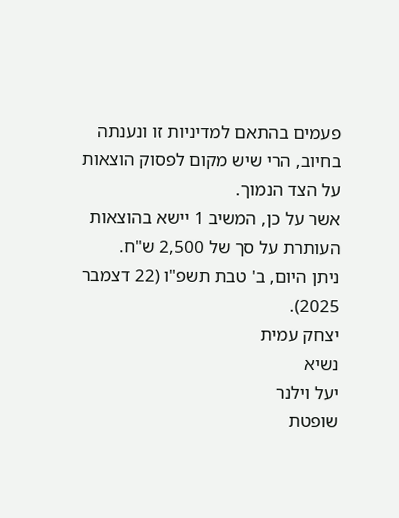פעמים בהתאם למדיניות זו ונענתה בחיוב, הרי שיש מקום לפסוק הוצאות על הצד הנמוך.
אשר על כן, המשיב 1 יישא בהוצאות העותרת על סך של 2,500 ש"ח.
ניתן היום, ב' טבת תשפ"ו (22 דצמבר 2025).
יצחק עמית
נשיא
יעל וילנר
שופטת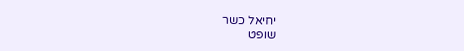יחיאל כשר
שופט